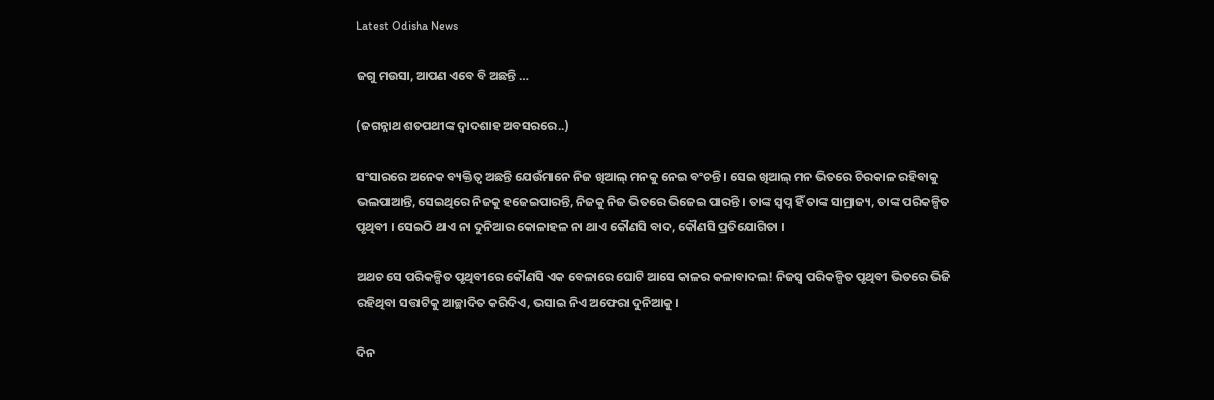Latest Odisha News

ଜଗୁ ମଉସା, ଆପଣ ଏବେ ବି ଅଛନ୍ତି …

(ଜଗନ୍ନାଥ ଶତପଥୀଙ୍କ ଦ୍ୱାଦଶାହ ଅବସରରେ..)

ସଂସାରରେ ଅନେକ ବ୍ୟକ୍ତିତ୍ୱ ଅଛନ୍ତି ଯେଉଁମାନେ ନିଜ ଖିଆଲ୍ ମନକୁ ନେଇ ବଂଚନ୍ତି । ସେଇ ଖିଆଲ୍ ମନ ଭିତରେ ଚିରକାଳ ରହିବାକୁ ଭଲପାଆନ୍ତି, ସେଇଥିରେ ନିଜକୁ ହଜେଇପାରନ୍ତି, ନିଜକୁ ନିଜ ଭିତରେ ଭିଜେଇ ପାରନ୍ତି । ତାଙ୍କ ସ୍ୱପ୍ନ ହିଁ ତାଙ୍କ ସାମ୍ରାଜ୍ୟ, ତାଙ୍କ ପରିକଳ୍ପିତ ପୃଥିବୀ । ସେଇଠି ଥାଏ ନା ଦୁନିଆର କୋଳାହଳ ନା ଥାଏ କୌଣସି ବାଦ, କୌଣସି ପ୍ରତିଯୋଗିତା ।

ଅଥଚ ସେ ପରିକଳ୍ପିତ ପୃଥିବୀରେ କୌଣସି ଏକ ବେଳାରେ ଘୋଟି ଆସେ କାଳର କଳାବାଦଲ! ନିଜସ୍ୱ ପରିକଳ୍ପିତ ପୃଥିବୀ ଭିତରେ ଭିଜି ରହିଥିବା ସତ୍ତାଟିକୁ ଆଚ୍ଛାଦିତ କରିଦିଏ, ଭସାଇ ନିଏ ଅଫେରା ଦୁନିଆକୁ ।

ଦିନ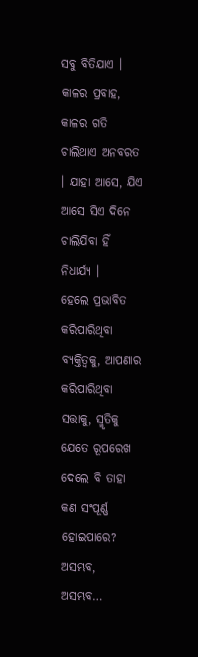ସବୁ ବିତିଯାଏ । କାଳର ପ୍ରବାହ, କାଳର ଗତି ଚାଲିଥାଏ ଅନବରତ । ଯାହା ଆସେ, ଯିଏ ଆସେ ସିଏ ଦିନେ ଚାଲିଯିବା ହିଁ ନିଧାର୍ଯ୍ୟ ।
ହେଲେ ପ୍ରଭାବିତ କରିପାରିଥିବା ବ୍ୟକ୍ତିତ୍ୱକୁ, ଆପଣାର କରିପାରିଥିବା ସତ୍ତାକୁ, ସ୍ମୃତିକୁ ଯେତେ ରୂପରେଖ ଦେଲେ ବି ତାହା କଣ ସଂପୂର୍ଣ୍ଣ ହୋଇପାରେ?
ଅସମ୍ଭବ, ଅସମ୍ଭବ…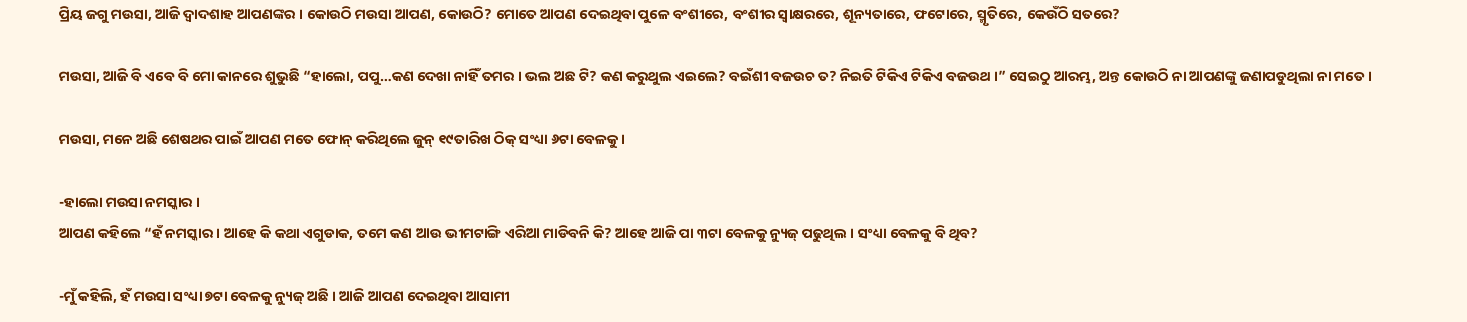ପ୍ରିୟ ଜଗୁ ମଉସା, ଆଜି ଦ୍ୱାଦଶାହ ଆପଣଙ୍କର । କୋଉଠି ମଉସା ଆପଣ, କୋଉଠି? ମୋତେ ଆପଣ ଦେଇଥିବା ପୁଳେ ବଂଶୀରେ, ବଂଶୀର ସ୍ୱାକ୍ଷରରେ, ଶୂନ୍ୟତାରେ, ଫଟୋରେ, ସ୍ମୃତିରେ, କେଉଁଠି ସତରେ?

ମଉସା, ଆଜି ବି ଏବେ ବି ମୋ କାନରେ ଶୁଭୁଛି “ହାଲୋ, ପପୁ…କଣ ଦେଖା ନାହିଁ ତମର । ଭଲ ଅଛ ଟି? କଣ କରୁଥୁଲ ଏଇଲେ? ବଇଁଶୀ ବଜଉଚ ତ? ନିଇତି ଟିକିଏ ଟିକିଏ ବଜଉଥ ।” ସେଇଠୁ ଆରମ୍ଭ, ଅନ୍ତ କୋଉଠି ନା ଆପଣଙ୍କୁ ଜଣାପଡୁଥିଲା ନା ମତେ ।

ମଉସା, ମନେ ଅଛି ଶେଷଥର ପାଇଁ ଆପଣ ମତେ ଫୋନ୍ କରିଥିଲେ ଜୁନ୍ ୧୯ତାରିଖ ଠିକ୍ ସଂଧ୍ୟା ୬ଟା ବେଳକୁ ।

-ହାଲୋ ମଉସା ନମସ୍କାର ।
ଆପଣ କହିଲେ “ହଁ ନମସ୍କାର । ଆହେ କି କଥା ଏଗୁଡାକ, ତମେ କଣ ଆଉ ଭୀମଟାଙ୍ଗି ଏରିଆ ମାଡିବନି କି? ଆହେ ଆଜି ପା ୩ଟା ବେଳକୁ ନ୍ୟୁଜ୍ ପଢୁଥିଲ । ସଂଧ୍ୟା ବେଳକୁ ବି ଥିବ?

-ମୁଁ କହିଲି, ହଁ ମଉସା ସଂଧ୍ୟା ୭ଟା ବେଳକୁ ନ୍ୟୁଜ୍ ଅଛି । ଆଜି ଆପଣ ଦେଇଥିବା ଆସାମୀ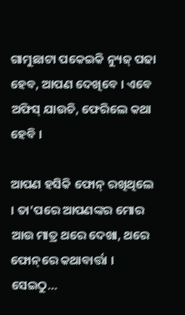ଗାମୁଛାଟା ପକେଇକି ନ୍ୟୁଜ୍ ପଢା ହେବ, ଆପଣ ଦେଖିବେ । ଏବେ ଅଫିସ୍ ଯାଉଚି, ଫେରିଲେ କଥା ହେବି ।

ଆପଣ ହସିକି ଫୋନ୍ ରଖିଥିଲେ । ତା’ପରେ ଆପଣଙ୍କର ମୋର ଆଉ ମାତ୍ର ଥରେ ଦେଖା, ଥରେ ଫୋନ୍‌ରେ କଥାବାର୍ତ୍ତା । ସେଇଠୁ…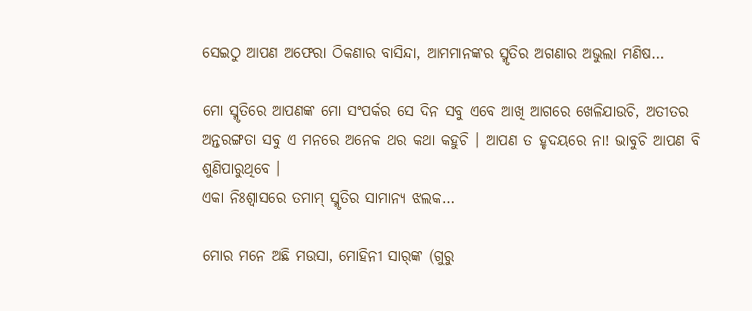ସେଇଠୁ ଆପଣ ଅଫେରା ଠିକଣାର ବାସିନ୍ଦା, ଆମମାନଙ୍କର ସ୍ମୃତିର ଅଗଣାର ଅଭୁଲା ମଣିଷ…

ମୋ ସ୍ମୃତିରେ ଆପଣଙ୍କ ମୋ ସଂପର୍କର ସେ ଦିନ ସବୁ ଏବେ ଆଖି ଆଗରେ ଖେଳିଯାଉଚି, ଅତୀତର ଅନ୍ତରଙ୍ଗତା ସବୁ ଏ ମନରେ ଅନେକ ଥର କଥା କହୁଚି । ଆପଣ ତ ହୃଦୟରେ ନା! ଭାବୁଚି ଆପଣ ବି ଶୁଣିପାରୁଥିବେ ।
ଏକା ନିଃଶ୍ୱାସରେ ତମାମ୍ ସ୍ମୃତିର ସାମାନ୍ୟ ଝଲକ…

ମୋର ମନେ ଅଛି ମଉସା, ମୋହିନୀ ସାର୍‌ଙ୍କ (ଗୁରୁ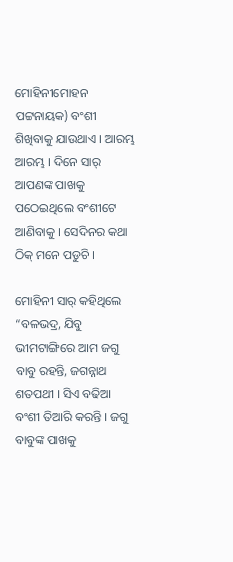ମୋହିନୀମୋହନ ପଟ୍ଟନାୟକ) ବଂଶୀ ଶିଖିବାକୁ ଯାଉଥାଏ । ଆରମ୍ଭ ଆରମ୍ଭ । ଦିନେ ସାର୍ ଆପଣଙ୍କ ପାଖକୁ ପଠେଇଥିଲେ ବଂଶୀଟେ ଆଣିବାକୁ । ସେଦିନର କଥା ଠିକ୍ ମନେ ପଡୁଚି ।

ମୋହିନୀ ସାର୍ କହିଥିଲେ “ବଳଭଦ୍ର, ଯିବୁ ଭୀମଟାଙ୍ଗିରେ ଆମ ଜଗୁ ବାବୁ ରହନ୍ତି, ଜଗନ୍ନାଥ ଶତପଥୀ । ସିଏ ବଢିଆ ବଂଶୀ ତିଆରି କରନ୍ତି । ଜଗୁ ବାବୁଙ୍କ ପାଖକୁ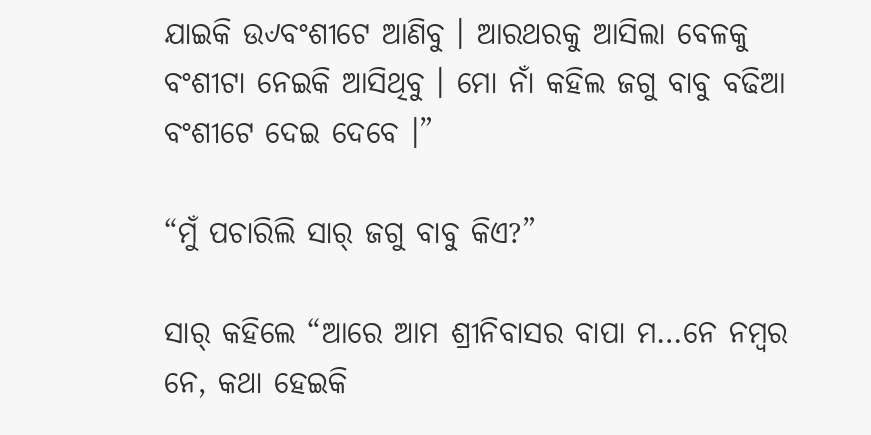ଯାଇକି ଉ୰ବଂଶୀଟେ ଆଣିବୁ । ଆରଥରକୁ ଆସିଲା ବେଳକୁ ବଂଶୀଟା ନେଇକି ଆସିଥିବୁ । ମୋ ନାଁ କହିଲ ଜଗୁ ବାବୁ ବଢିଆ ବଂଶୀଟେ ଦେଇ ଦେବେ ।”

“ମୁଁ ପଚାରିଲି ସାର୍ ଜଗୁ ବାବୁ କିଏ?”

ସାର୍ କହିଲେ “ଆରେ ଆମ ଶ୍ରୀନିବାସର ବାପା ମ…ନେ ନମ୍ବର ନେ, କଥା ହେଇକି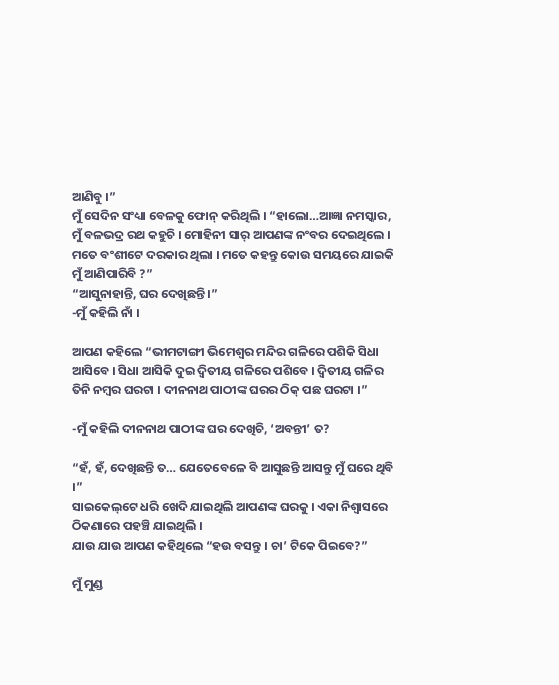ଆଣିବୁ ।”
ମୁଁ ସେଦିନ ସଂଧ୍ୟା ବେଳକୁ ଫୋନ୍ କରିଥିଲି । “ହାଲୋ…ଆଜ୍ଞା ନମସ୍କାର, ମୁଁ ବଳଭଦ୍ର ରଥ କହୁଚି । ମୋହିନୀ ସାର୍ ଆପଣଙ୍କ ନଂବର ଦେଇଥିଲେ । ମତେ ବଂଶୀଟେ ଦରକାର ଥିଲା । ମତେ କହନ୍ତୁ କୋଉ ସମୟରେ ଯାଇକି ମୁଁ ଆଣିପାରିବି ?”
“ଆସୁନାହାନ୍ତି, ଘର ଦେଖିଛନ୍ତି ।”
-ମୁଁ କହିଲି ନାଁ ।

ଆପଣ କହିଲେ “ଭୀମଟାଙ୍ଗୀ ଭିମେଶ୍ୱର ମନ୍ଦିର ଗଳିରେ ପଶିକି ସିଧା ଆସିବେ । ସିଧା ଆସିକି ଦୁଇ ଦ୍ୱିତୀୟ ଗଳିରେ ପଶିବେ । ଦ୍ୱିତୀୟ ଗଳିର ତିନି ନମ୍ବର ଘରଟା । ଦୀନନାଥ ପାଠୀଙ୍କ ଘରର ଠିକ୍ ପଛ ଘରଟା ।”

-ମୁଁ କହିଲି ଦୀନନାଥ ପାଠୀଙ୍କ ଘର ଦେଖିଚି, ‘ଅବନ୍ତୀ’ ତ?

“ହଁ, ହଁ, ଦେଖିଛନ୍ତି ତ… ଯେତେବେଳେ ବି ଆସୁଛନ୍ତି ଆସନ୍ତୁ ମୁଁ ଘରେ ଥିବି ।”
ସାଇକେଲ୍‌ଟେ ଧରି ଖେଦି ଯାଇଥିଲି ଆପଣଙ୍କ ଘରକୁ । ଏକା ନିଶ୍ୱାସରେ ଠିକଣାରେ ପହଞ୍ଚି ଯାଇଥିଲି ।
ଯାଉ ଯାଉ ଆପଣ କହିଥିଲେ “ହଉ ବସନ୍ତୁ । ଚା’ ଟିକେ ପିଇବେ?”

ମୁଁ ମୁଣ୍ଡ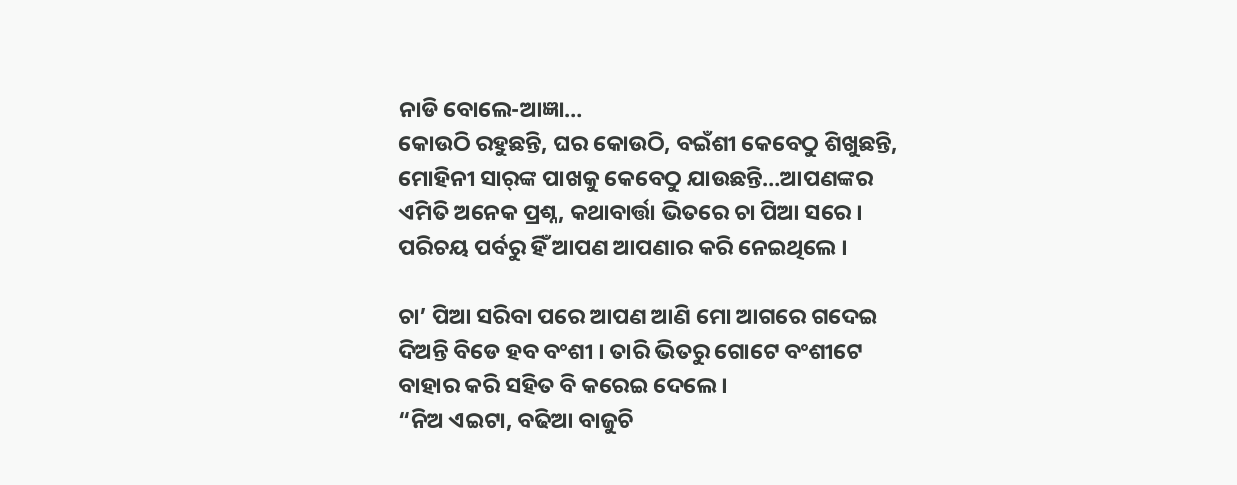ନାଡି ବୋଲେ-ଆଜ୍ଞା…
କୋଉଠି ରହୁଛନ୍ତି, ଘର କୋଉଠି, ବଇଁଶୀ କେବେଠୁ ଶିଖୁଛନ୍ତି, ମୋହିନୀ ସାର୍‌ଙ୍କ ପାଖକୁ କେବେଠୁ ଯାଉଛନ୍ତି…ଆପଣଙ୍କର ଏମିତି ଅନେକ ପ୍ରଶ୍ନ, କଥାବାର୍ତ୍ତା ଭିତରେ ଚା ପିଆ ସରେ । ପରିଚୟ ପର୍ବରୁ ହିଁ ଆପଣ ଆପଣାର କରି ନେଇଥିଲେ ।

ଚା’ ପିଆ ସରିବା ପରେ ଆପଣ ଆଣି ମୋ ଆଗରେ ଗଦେଇ ଦିଅନ୍ତି ବିଡେ ହବ ବଂଶୀ । ତାରି ଭିତରୁ ଗୋଟେ ବଂଶୀଟେ ବାହାର କରି ସହିତ ବି କରେଇ ଦେଲେ ।
“ନିଅ ଏଇଟା, ବଢିଆ ବାଜୁଚି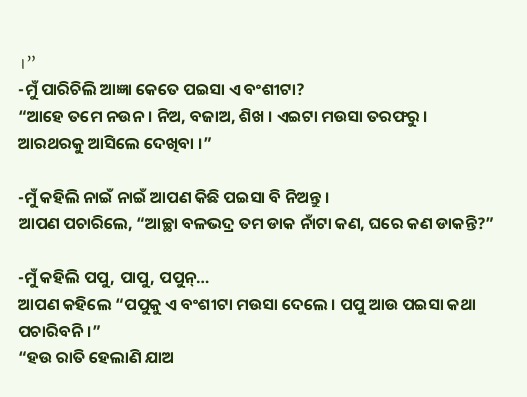।”
-ମୁଁ ପାରିଚିଲି ଆଜ୍ଞା କେତେ ପଇସା ଏ ବଂଶୀଟା?
“ଆହେ ତମେ ନଉନ । ନିଅ, ବଜାଅ, ଶିଖ । ଏଇଟା ମଉସା ତରଫରୁ । ଆରଥରକୁ ଆସିଲେ ଦେଖିବା ।”

-ମୁଁ କହିଲି ନାଇଁ ନାଇଁ ଆପଣ କିଛି ପଇସା ବି ନିଅନ୍ତୁ ।
ଆପଣ ପଚାରିଲେ, “ଆଚ୍ଛା ବଳଭଦ୍ର ତମ ଡାକ ନାଁଟା କଣ, ଘରେ କଣ ଡାକନ୍ତି?”

-ମୁଁ କହିଲି ପପୁ, ପାପୁ, ପପୁନ୍‌…
ଆପଣ କହିଲେ “ପପୁକୁ ଏ ବଂଶୀଟା ମଉସା ଦେଲେ । ପପୁ ଆଉ ପଇସା କଥା ପଚାରିବନି ।”
“ହଉ ରାତି ହେଲାଣି ଯାଅ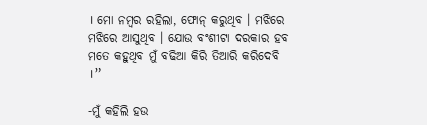। ମୋ ନମ୍ବର ରହିଲା, ଫୋନ୍ କରୁଥିବ । ମଝିରେ ମଝିରେ ଆସୁଥିବ । ଯୋଉ ବଂଶୀଟା ଦରକାର ହବ ମତେ କହୁଥିବ ମୁଁ ବଢିଆ କିରି ତିଆରି କରିଦେବି ।”

-ମୁଁ କହିଲି ହଉ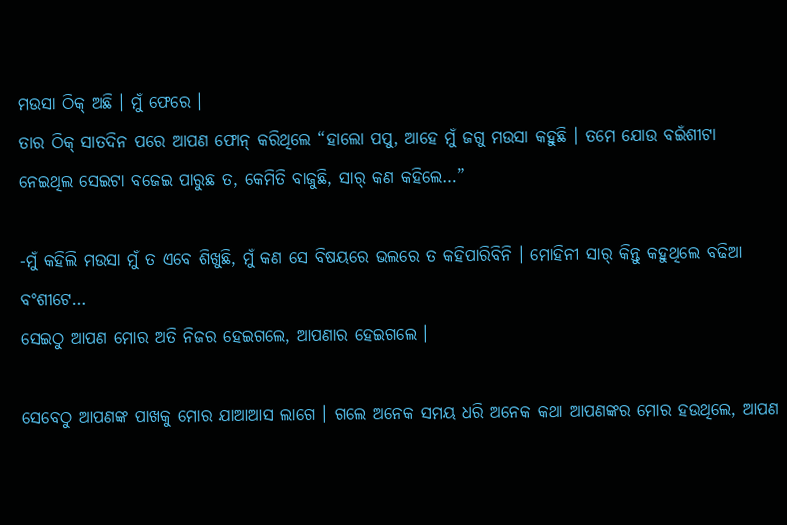ମଉସା ଠିକ୍ ଅଛି । ମୁଁ ଫେରେ ।
ତାର ଠିକ୍ ସାତଦିନ ପରେ ଆପଣ ଫୋନ୍ କରିଥିଲେ “ହାଲୋ ପପୁ, ଆହେ ମୁଁ ଜଗୁ ମଉସା କହୁଛି । ତମେ ଯୋଉ ବଇଁଶୀଟା ନେଇଥିଲ ସେଇଟା ବଜେଇ ପାରୁଛ ତ, କେମିତି ବାଜୁଛି, ସାର୍ କଣ କହିଲେ…”

-ମୁଁ କହିଲି ମଉସା ମୁଁ ତ ଏବେ ଶିଖୁଛି, ମୁଁ କଣ ସେ ବିଷୟରେ ଭଲରେ ତ କହିପାରିବିନି । ମୋହିନୀ ସାର୍ କିନ୍ତୁ କହୁଥିଲେ ବଢିଆ ବଂଶୀଟେ…
ସେଇଠୁ ଆପଣ ମୋର ଅତି ନିଜର ହେଇଗଲେ, ଆପଣାର ହେଇଗଲେ ।

ସେବେଠୁ ଆପଣଙ୍କ ପାଖକୁ ମୋର ଯାଆଆସ ଲାଗେ । ଗଲେ ଅନେକ ସମୟ ଧରି ଅନେକ କଥା ଆପଣଙ୍କର ମୋର ହଉଥିଲେ, ଆପଣ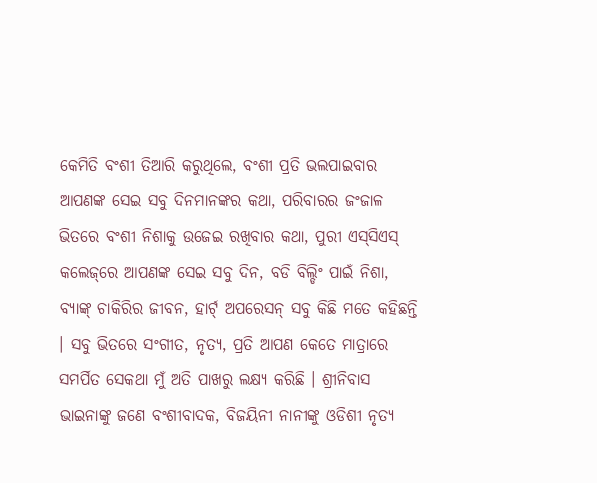କେମିତି ବଂଶୀ ତିଆରି କରୁଥିଲେ, ବଂଶୀ ପ୍ରତି ଭଲପାଇବାର ଆପଣଙ୍କ ସେଇ ସବୁ ଦିନମାନଙ୍କର କଥା, ପରିବାରର ଜଂଜାଳ ଭିତରେ ବଂଶୀ ନିଶାକୁ ଉଜେଇ ରଖିବାର କଥା, ପୁରୀ ଏସ୍‌ସିଏସ୍ କଲେଜ୍‌ରେ ଆପଣଙ୍କ ସେଇ ସବୁ ଦିନ, ବଡି ବିଲ୍ଡିଂ ପାଇଁ ନିଶା, ବ୍ୟାଙ୍କ୍ ଚାକିରିର ଜୀବନ, ହାର୍ଟ୍ ଅପରେସନ୍ ସବୁ କିଛି ମତେ କହିଛନ୍ତି । ସବୁ ଭିତରେ ସଂଗୀତ, ନୃତ୍ୟ, ପ୍ରତି ଆପଣ କେତେ ମାତ୍ରାରେ ସମର୍ପିତ ସେକଥା ମୁଁ ଅତି ପାଖରୁ ଲକ୍ଷ୍ୟ କରିଛି । ଶ୍ରୀନିବାସ ଭାଇନାଙ୍କୁ ଜଣେ ବଂଶୀବାଦକ, ବିଜୟିନୀ ନାନୀଙ୍କୁ ଓଡିଶୀ ନୃତ୍ୟ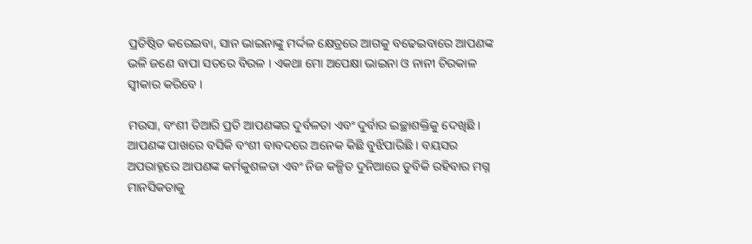ପ୍ରତିଷ୍ଠିତ କରେଇବା, ସାନ ଭାଇନାଙ୍କୁ ମର୍ଦ୍ଦଳ କ୍ଷେତ୍ରରେ ଆଗକୁ ବଢେଇବାରେ ଆପଣଙ୍କ ଭଳି ଜଣେ ବାପା ସତରେ ବିରଳ । ଏକଥା ମୋ ଅପେକ୍ଷା ଭାଇନା ଓ ନାନୀ ଚିରକାଳ ସ୍ୱୀକାର କରିବେ ।

ମଉସା, ବଂଶୀ ତିଆରି ପ୍ରତି ଆପଣଙ୍କର ଦୁର୍ବଳତା ଏବଂ ଦୁର୍ବାର ଇଚ୍ଛାଶକ୍ତିକୁ ଦେଖିଛି । ଆପଣଙ୍କ ପାଖରେ ବସିକି ବଂଶୀ ବାବଦରେ ଅନେକ କିଛି ବୁଝିପାରିଛି । ବୟସର ଅପରାହ୍ନରେ ଆପଣଙ୍କ କର୍ମକୁଶଳତା ଏବଂ ନିଜ କଳ୍ପିତ ଦୁନିଆରେ ଡୁବିକି ରହିବାର ମଗ୍ନ ମାନସିକତାକୁ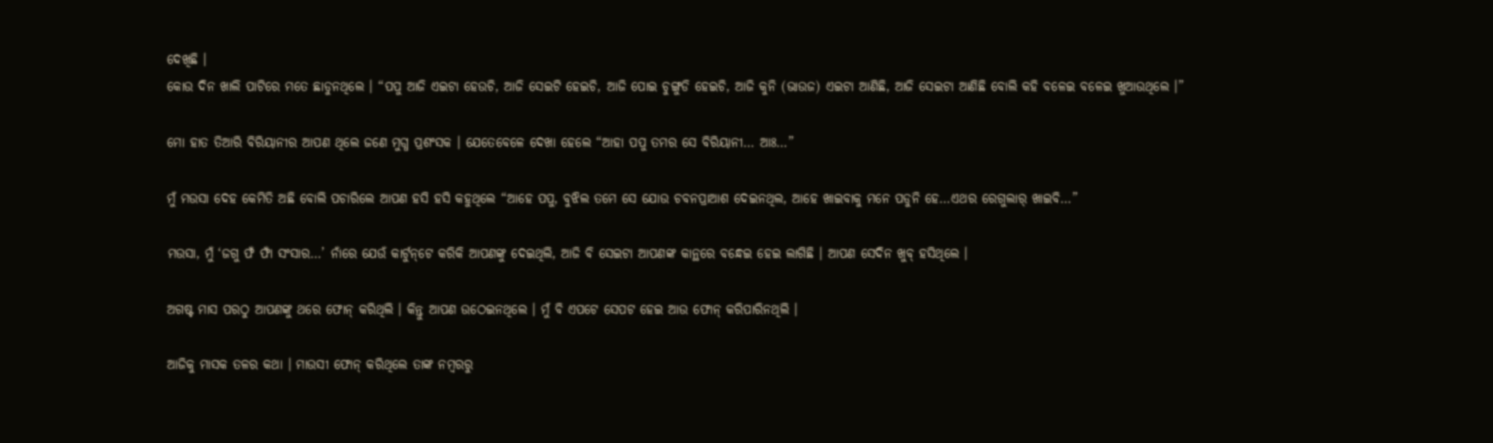ଦେଖିଛି ।
କୋଉ ଦିନ ଖାଲି ପାଟିରେ ମତେ ଛାଡୁନଥିଲେ । “ପପୁ ଆଜି ଏଇଟା ହେଉଚି, ଆଜି ସେଇଟି ହେଇଚି, ଆଜି ପୋଇ ଚୁଙ୍ଗୁଡି ହେଇଚି, ଆଜି କୁନି (ଭାଉଜ) ଏଇଟା ଆଣିଛି, ଆଜି ସେଇଟା ଆଣିଛି ବୋଲି କହି ବଳେଇ ବଳେଇ ଖୁଆଉଥିଲେ ।”

ମୋ ହାତ ତିଆରି ବିରିୟାନୀର ଆପଣ ଥିଲେ ଜଣେ ମୁଗ୍ଧ ପ୍ରଶଂସକ । ଯେତେବେଳେ ଦେଖା ହେଲେ “ଆହା ପପୁ ତମର ସେ ବିରିୟାନୀ… ଆଃ…”

ମୁଁ ମଉସା ଦେହ କେମିତି ଅଛି ବୋଲି ପଚାରିଲେ ଆପଣ ହସି ହସି କହୁଥିଲେ “ଆହେ ପପୁ, ବୁଝିଲ ତମେ ସେ ଯୋଉ ଚବନପ୍ରାଆଶ ଦେଇନଥିଲ, ଆହେ ଖାଇବାକୁ ମନେ ପଡୁନି ହେ…ଏଥର ରେଗୁଲାର୍ ଖାଇବି…”

ମଉସା, ମୁଁ ‘ଜଗୁ ଫଁ ଫାଁ ସଂସାର…’ ନାଁରେ ଯେଉଁ କାର୍ଟୁନ୍‌ଟେ କରିକି ଆପଣଙ୍କୁ ଦେଇଥିଲି, ଆଜି ବି ସେଇଟା ଆପଣଙ୍କ କାନ୍ଥରେ ବନ୍ଧେଇ ହେଇ ଲାଗିଛି । ଆପଣ ସେଦିନ ଖୁବ୍ ହସିଥିଲେ ।

ଅଗଷ୍ଟ ମାସ ପରଠୁ ଆପଣଙ୍କୁ ଥରେ ଫୋନ୍ କରିଥିଲି । କିନ୍ତୁ ଆପଣ ଉଠେଇନଥିଲେ । ମୁଁ ବି ଏପଟେ ସେପଟ ହେଇ ଆଉ ଫୋନ୍ କରିପାରିନଥିଲି ।

ଆଜିକୁ ମାସକ ତଳର କଥା । ମାଉସୀ ଫୋନ୍ କରିଥିଲେ ତାଙ୍କ ନମ୍ବରରୁ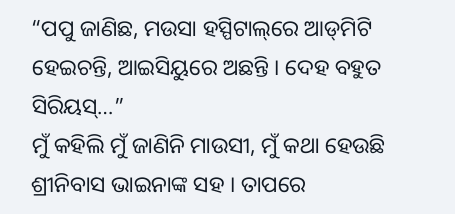“ପପୁ ଜାଣିଛ, ମଉସା ହସ୍ପିଟାଲ୍‌ରେ ଆଡ୍‌ମିଟି ହେଇଚନ୍ତି, ଆଇସିୟୁରେ ଅଛନ୍ତି । ଦେହ ବହୁତ ସିରିୟସ୍‌…”
ମୁଁ କହିଲି ମୁଁ ଜାଣିନି ମାଉସୀ, ମୁଁ କଥା ହେଉଛି ଶ୍ରୀନିବାସ ଭାଇନାଙ୍କ ସହ । ତାପରେ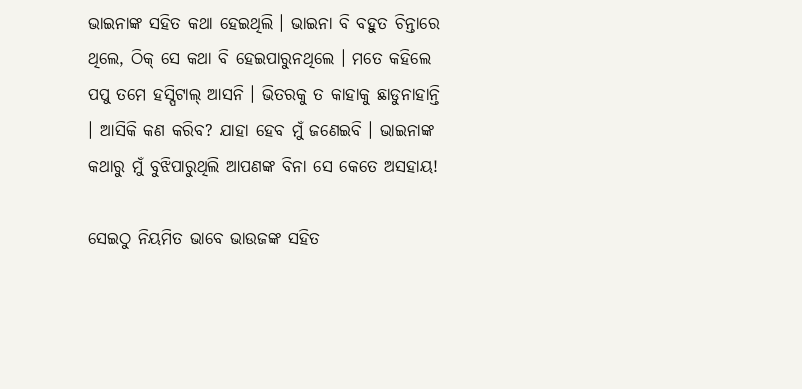ଭାଇନାଙ୍କ ସହିତ କଥା ହେଇଥିଲି । ଭାଇନା ବି ବହୁତ ଚିନ୍ତାରେ ଥିଲେ, ଠିକ୍ ସେ କଥା ବି ହେଇପାରୁନଥିଲେ । ମତେ କହିଲେ ପପୁ ତମେ ହସ୍ପିଟାଲ୍ ଆସନି । ଭିତରକୁ ତ କାହାକୁ ଛାଡୁନାହାନ୍ତି । ଆସିକି କଣ କରିବ? ଯାହା ହେବ ମୁଁ ଜଣେଇବି । ଭାଇନାଙ୍କ କଥାରୁ ମୁଁ ବୁଝିପାରୁଥିଲି ଆପଣଙ୍କ ବିନା ସେ କେତେ ଅସହାୟ!

ସେଇଠୁ ନିୟମିତ ଭାବେ ଭାଉଜଙ୍କ ସହିତ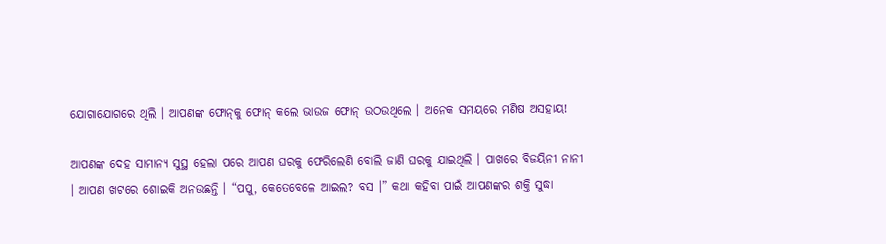ଯୋଗାଯୋଗରେ ଥିଲି । ଆପଣଙ୍କ ଫୋନ୍‌କୁ ଫୋନ୍ କଲେ ଭାଉଜ ଫୋନ୍ ଉଠଉଥିଲେ । ଅନେକ ସମୟରେ ମଣିଷ ଅସହାୟ!

ଆପଣଙ୍କ ଦେହ ସାମାନ୍ୟ ସୁସ୍ଥ ହେଲା ପରେ ଆପଣ ଘରକୁ ଫେରିଲେଣି ବୋଲି ଜାଣି ଘରକୁ ଯାଇଥିଲି । ପାଖରେ ବିଜୟିନୀ ନାନୀ । ଆପଣ ଖଟରେ ଶୋଇକି ଅନଉଛନ୍ତି । “ପପୁ, କେତେବେଳେ ଆଇଲ? ବସ ।” କଥା କହିବା ପାଇଁ ଆପଣଙ୍କର ଶକ୍ତି ସୁଦ୍ଧା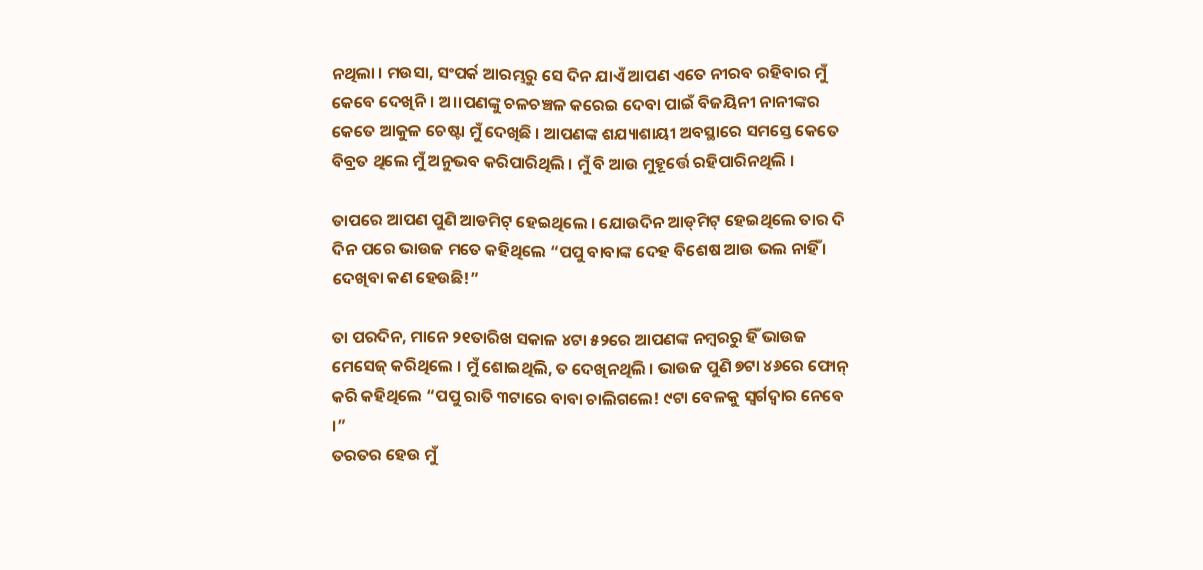ନଥିଲା । ମଉସା, ସଂପର୍କ ଆରମ୍ଭରୁ ସେ ଦିନ ଯାଏଁ ଆପଣ ଏତେ ନୀରବ ରହିବାର ମୁଁ କେବେ ଦେଖିନି । ଅ।।ପଣଙ୍କୁ ଚଳଚଞ୍ଚଳ କରେଇ ଦେବା ପାଇଁ ବିଜୟିନୀ ନାନୀଙ୍କର କେତେ ଆକୁଳ ଚେଷ୍ଟା ମୁଁ ଦେଖିଛି । ଆପଣଙ୍କ ଶଯ୍ୟାଶାୟୀ ଅବସ୍ଥାରେ ସମସ୍ତେ କେତେ ବିବ୍ରତ ଥିଲେ ମୁଁ ଅନୁଭବ କରିପାରିଥିଲି । ମୁଁ ବି ଆଉ ମୁହୂର୍ତ୍ତେ ରହିପାରିନଥିଲି ।

ତାପରେ ଆପଣ ପୁଣି ଆଡମିଟ୍ ହେଇଥିଲେ । ଯୋଉଦିନ ଆଡ୍‌ମିଟ୍ ହେଇଥିଲେ ତାର ଦି ଦିନ ପରେ ଭାଉଜ ମତେ କହିଥିଲେ “ପପୁ ବାବାଙ୍କ ଦେହ ବିଶେଷ ଆଉ ଭଲ ନାହିଁ । ଦେଖିବା କଣ ହେଉଛି!”

ତା ପରଦିନ, ମାନେ ୨୧ତାରିଖ ସକାଳ ୪ଟା ୫୨ରେ ଆପଣଙ୍କ ନମ୍ବରରୁ ହିଁ ଭାଉଜ ମେସେଜ୍ କରିଥିଲେ । ମୁଁ ଶୋଇଥିଲି, ତ ଦେଖିନଥିଲି । ଭାଉଜ ପୁଣି ୭ଟା ୪୬ରେ ଫୋନ୍ କରି କହିଥିଲେ “ପପୁ ରାତି ୩ଟାରେ ବାବା ଚାଲିଗଲେ! ୯ଟା ବେଳକୁ ସ୍ୱର୍ଗଦ୍ୱାର ନେବେ ।”
ତରତର ହେଉ ମୁଁ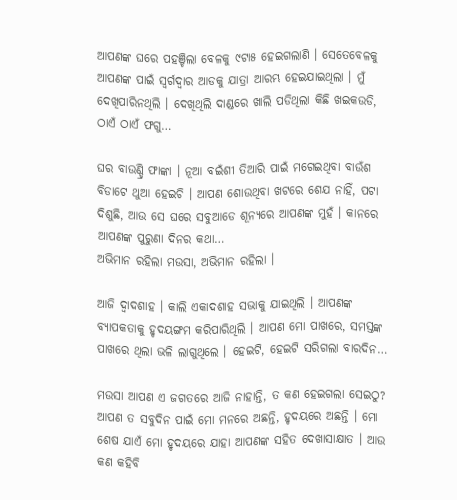ଆପଣଙ୍କ ଘରେ ପହଞ୍ଚିଲା ବେଳକୁ ୯ଟା୫ ହେଇଗଲାଣି । ସେତେବେଳକୁ ଆପଣଙ୍କ ପାଇଁ ସ୍ୱର୍ଗଦ୍ୱାର ଆଡକୁ ଯାତ୍ରା ଆରମ୍ଭ ହେଇଯାଇଥିଲା । ମୁଁ ଦେଖିପାରିନଥିଲି । ଦେଖିଥିଲି ଦାଣ୍ଡରେ ଖାଲି ପଡିଥିଲା କିଛି ଖଇକଉଡି, ଠାଏଁ ଠାଏଁ ଫଗୁ…

ଘର ବାଉଣ୍ଡ୍ରି ଫାଙ୍କା । ନୂଆ ବଇଁଶୀ ତିଆରି ପାଇଁ ମଗେଇଥିବା ବାଉଁଶ ବିଡାଟେ ଥୁଆ ହେଇଚି । ଆପଣ ଶୋଉଥିବା ଖଟରେ ଶେଯ ନାହିଁ, ପଟା ଦିଶୁଛି, ଆଉ ସେ ଘରେ ସବୁଆଡେ ଶୂନ୍ୟରେ ଆପଣଙ୍କ ମୁହଁ । କାନରେ ଆପଣଙ୍କ ପୁରୁଣା ଦିନର କଥା…
ଅଭିମାନ ରହିଲା ମଉସା, ଅଭିମାନ ରହିଲା ।

ଆଜି ଦ୍ୱାଦଶାହ । କାଲି ଏକାଦଶାହ ସଭାକୁ ଯାଇଥିଲି । ଆପଣଙ୍କ ବ୍ୟାପକତାକୁ ହୃଦୟଙ୍ଗମ କରିପାରିଥିଲି । ଆପଣ ମୋ ପାଖରେ, ସମସ୍ତଙ୍କ ପାଖରେ ଥିଲା ଭଳି ଲାଗୁଥିଲେ । ହେଇଟି, ହେଇଟି ସରିଗଲା ବାରଦିନ…

ମଉସା ଆପଣ ଏ ଜଗତରେ ଆଜି ନାହାନ୍ତି, ତ କଣ ହେଇଗଲା ସେଇଠୁ? ଆପଣ ତ ସବୁଦିନ ପାଇଁ ମୋ ମନରେ ଅଛନ୍ତି, ହୃଦୟରେ ଅଛନ୍ତି । ମୋ ଶେଷ ଯାଏଁ ମୋ ହୃଦୟରେ ଯାହା ଆପଣଙ୍କ ସହିତ ଦେଖାସାକ୍ଷାତ । ଆଉ କଣ କହିବି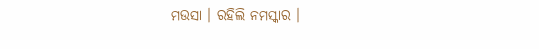ମଉସା । ରହିଲି ନମସ୍କାର ।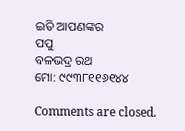ଇତି ଆପଣଙ୍କର
ପପୁ
ବଳଭଦ୍ର ରଥ
ମୋ: ୯୯୩୮୧୧୬୧୪୪

Comments are closed.